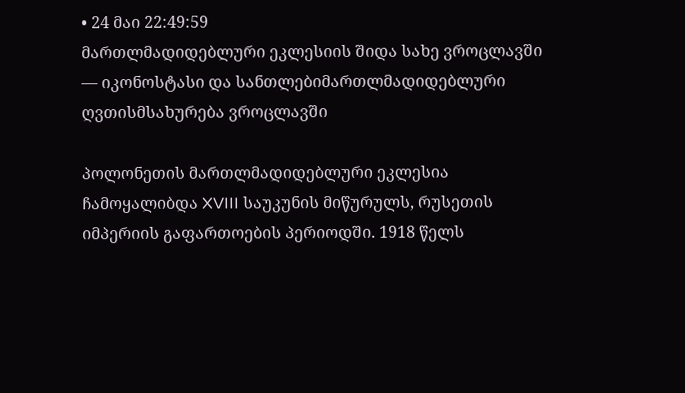• 24 მაი 22:49:59
მართლმადიდებლური ეკლესიის შიდა სახე ვროცლავში — იკონოსტასი და სანთლებიმართლმადიდებლური ღვთისმსახურება ვროცლავში

პოლონეთის მართლმადიდებლური ეკლესია ჩამოყალიბდა XVIII საუკუნის მიწურულს, რუსეთის იმპერიის გაფართოების პერიოდში. 1918 წელს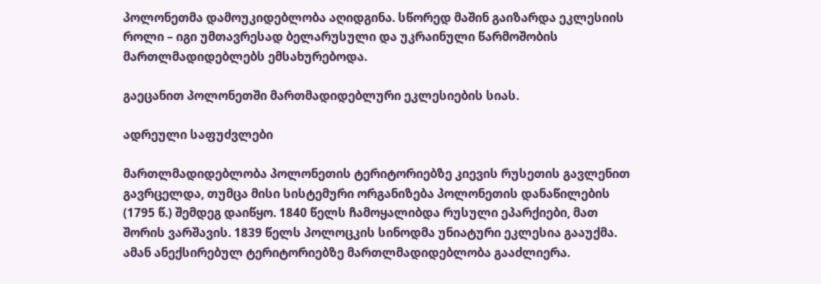პოლონეთმა დამოუკიდებლობა აღიდგინა. სწორედ მაშინ გაიზარდა ეკლესიის როლი – იგი უმთავრესად ბელარუსული და უკრაინული წარმოშობის მართლმადიდებლებს ემსახურებოდა.

გაეცანით პოლონეთში მართმადიდებლური ეკლესიების სიას.

ადრეული საფუძვლები

მართლმადიდებლობა პოლონეთის ტერიტორიებზე კიევის რუსეთის გავლენით გავრცელდა, თუმცა მისი სისტემური ორგანიზება პოლონეთის დანაწილების (1795 წ.) შემდეგ დაიწყო. 1840 წელს ჩამოყალიბდა რუსული ეპარქიები, მათ შორის ვარშავის. 1839 წელს პოლოცკის სინოდმა უნიატური ეკლესია გააუქმა. ამან ანექსირებულ ტერიტორიებზე მართლმადიდებლობა გააძლიერა.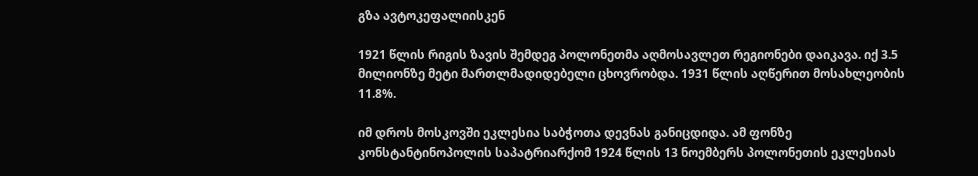გზა ავტოკეფალიისკენ

1921 წლის რიგის ზავის შემდეგ პოლონეთმა აღმოსავლეთ რეგიონები დაიკავა. იქ 3.5 მილიონზე მეტი მართლმადიდებელი ცხოვრობდა. 1931 წლის აღწერით მოსახლეობის 11.8%.

იმ დროს მოსკოვში ეკლესია საბჭოთა დევნას განიცდიდა. ამ ფონზე კონსტანტინოპოლის საპატრიარქომ 1924 წლის 13 ნოემბერს პოლონეთის ეკლესიას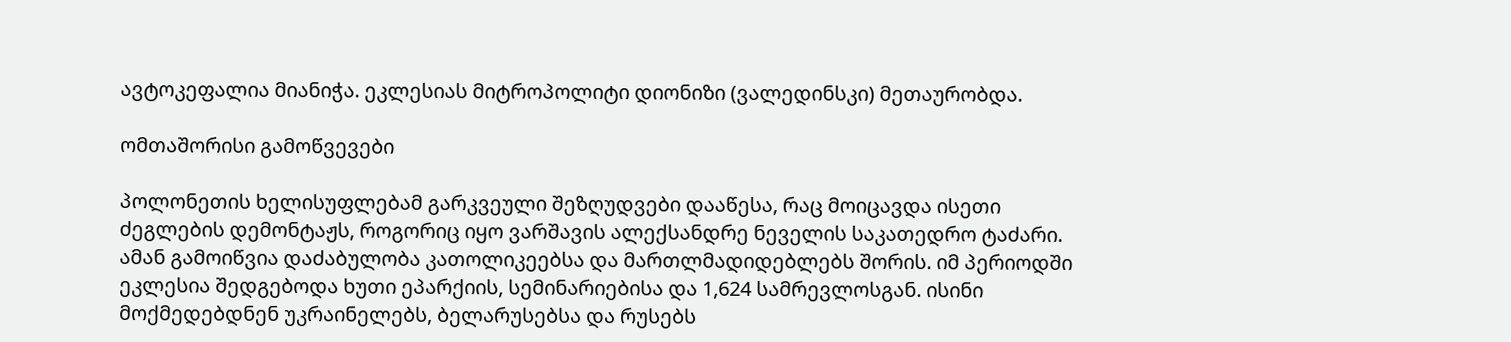ავტოკეფალია მიანიჭა. ეკლესიას მიტროპოლიტი დიონიზი (ვალედინსკი) მეთაურობდა.

ომთაშორისი გამოწვევები

პოლონეთის ხელისუფლებამ გარკვეული შეზღუდვები დააწესა, რაც მოიცავდა ისეთი ძეგლების დემონტაჟს, როგორიც იყო ვარშავის ალექსანდრე ნეველის საკათედრო ტაძარი. ამან გამოიწვია დაძაბულობა კათოლიკეებსა და მართლმადიდებლებს შორის. იმ პერიოდში ეკლესია შედგებოდა ხუთი ეპარქიის, სემინარიებისა და 1,624 სამრევლოსგან. ისინი მოქმედებდნენ უკრაინელებს, ბელარუსებსა და რუსებს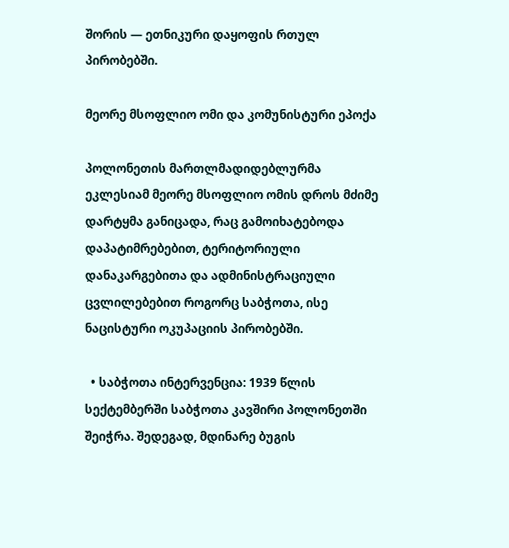შორის — ეთნიკური დაყოფის რთულ პირობებში.

მეორე მსოფლიო ომი და კომუნისტური ეპოქა

პოლონეთის მართლმადიდებლურმა ეკლესიამ მეორე მსოფლიო ომის დროს მძიმე დარტყმა განიცადა, რაც გამოიხატებოდა დაპატიმრებებით, ტერიტორიული დანაკარგებითა და ადმინისტრაციული ცვლილებებით როგორც საბჭოთა, ისე ნაცისტური ოკუპაციის პირობებში.

  • საბჭოთა ინტერვენცია: 1939 წლის სექტემბერში საბჭოთა კავშირი პოლონეთში შეიჭრა. შედეგად, მდინარე ბუგის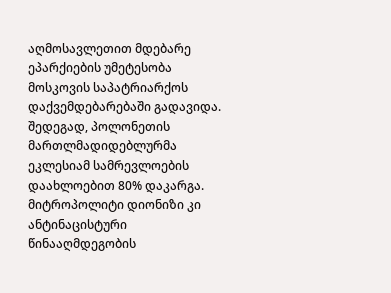აღმოსავლეთით მდებარე ეპარქიების უმეტესობა მოსკოვის საპატრიარქოს დაქვემდებარებაში გადავიდა. შედეგად, პოლონეთის მართლმადიდებლურმა ეკლესიამ სამრევლოების დაახლოებით 80% დაკარგა. მიტროპოლიტი დიონიზი კი ანტინაცისტური წინააღმდეგობის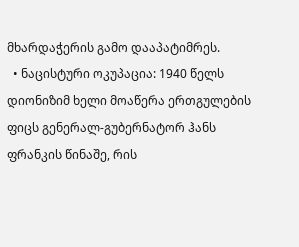მხარდაჭერის გამო დააპატიმრეს.
  • ნაცისტური ოკუპაცია: 1940 წელს დიონიზიმ ხელი მოაწერა ერთგულების ფიცს გენერალ-გუბერნატორ ჰანს ფრანკის წინაშე, რის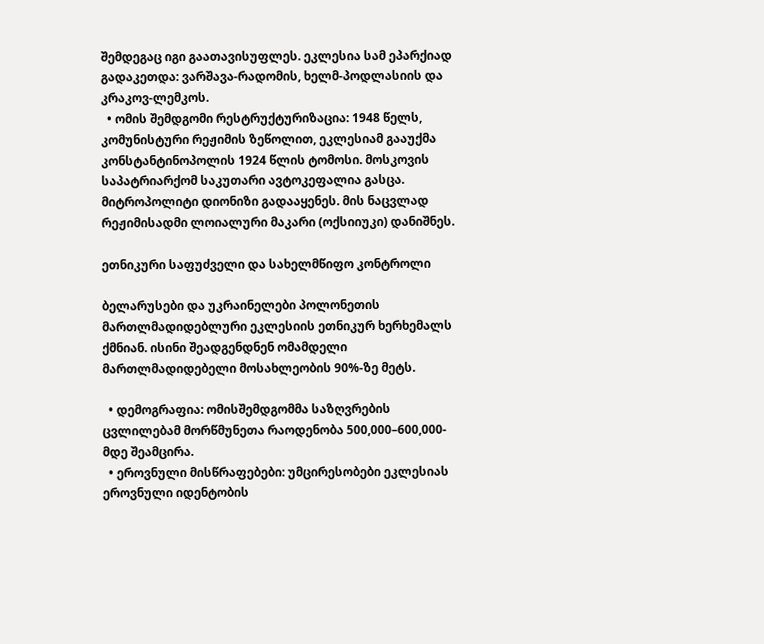შემდეგაც იგი გაათავისუფლეს. ეკლესია სამ ეპარქიად გადაკეთდა: ვარშავა-რადომის, ხელმ-პოდლასიის და კრაკოვ-ლემკოს.
  • ომის შემდგომი რესტრუქტურიზაცია: 1948 წელს, კომუნისტური რეჟიმის ზეწოლით, ეკლესიამ გააუქმა კონსტანტინოპოლის 1924 წლის ტომოსი. მოსკოვის საპატრიარქომ საკუთარი ავტოკეფალია გასცა. მიტროპოლიტი დიონიზი გადააყენეს. მის ნაცვლად რეჟიმისადმი ლოიალური მაკარი (ოქსიიუკი) დანიშნეს.

ეთნიკური საფუძველი და სახელმწიფო კონტროლი

ბელარუსები და უკრაინელები პოლონეთის მართლმადიდებლური ეკლესიის ეთნიკურ ხერხემალს ქმნიან. ისინი შეადგენდნენ ომამდელი მართლმადიდებელი მოსახლეობის 90%-ზე მეტს.

  • დემოგრაფია: ომისშემდგომმა საზღვრების ცვლილებამ მორწმუნეთა რაოდენობა 500,000–600,000-მდე შეამცირა.
  • ეროვნული მისწრაფებები: უმცირესობები ეკლესიას ეროვნული იდენტობის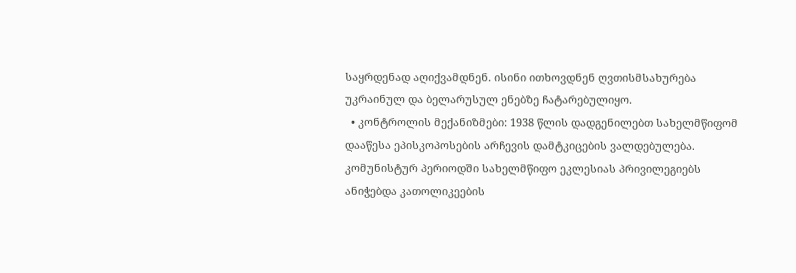საყრდენად აღიქვამდნენ. ისინი ითხოვდნენ ღვთისმსახურება უკრაინულ და ბელარუსულ ენებზე ჩატარებულიყო.
  • კონტროლის მექანიზმები: 1938 წლის დადგენილებთ სახელმწიფომ დააწესა ეპისკოპოსების არჩევის დამტკიცების ვალდებულება. კომუნისტურ პერიოდში სახელმწიფო ეკლესიას პრივილეგიებს ანიჭებდა კათოლიკეების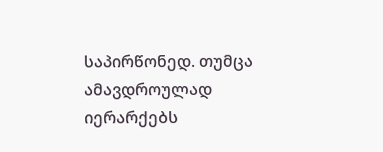საპირწონედ. თუმცა ამავდროულად იერარქებს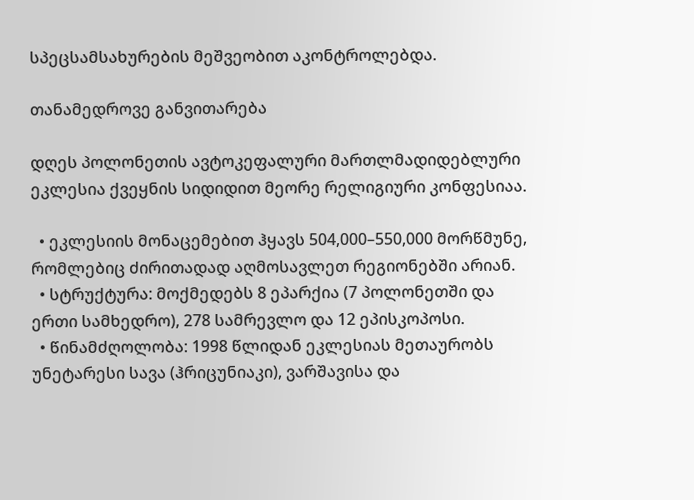სპეცსამსახურების მეშვეობით აკონტროლებდა.

თანამედროვე განვითარება

დღეს პოლონეთის ავტოკეფალური მართლმადიდებლური ეკლესია ქვეყნის სიდიდით მეორე რელიგიური კონფესიაა.

  • ეკლესიის მონაცემებით ჰყავს 504,000–550,000 მორწმუნე, რომლებიც ძირითადად აღმოსავლეთ რეგიონებში არიან.
  • სტრუქტურა: მოქმედებს 8 ეპარქია (7 პოლონეთში და ერთი სამხედრო), 278 სამრევლო და 12 ეპისკოპოსი.
  • წინამძღოლობა: 1998 წლიდან ეკლესიას მეთაურობს უნეტარესი სავა (ჰრიცუნიაკი), ვარშავისა და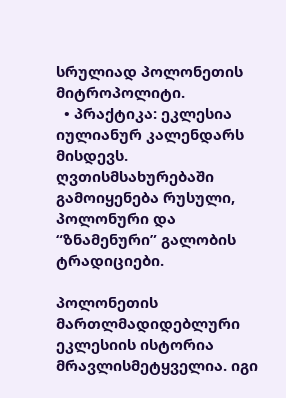სრულიად პოლონეთის მიტროპოლიტი.
  • პრაქტიკა: ეკლესია იულიანურ კალენდარს მისდევს. ღვთისმსახურებაში გამოიყენება რუსული, პოლონური და “ზნამენური” გალობის ტრადიციები.

პოლონეთის მართლმადიდებლური ეკლესიის ისტორია მრავლისმეტყველია. იგი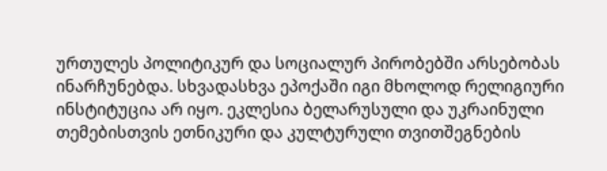ურთულეს პოლიტიკურ და სოციალურ პირობებში არსებობას ინარჩუნებდა. სხვადასხვა ეპოქაში იგი მხოლოდ რელიგიური ინსტიტუცია არ იყო. ეკლესია ბელარუსული და უკრაინული თემებისთვის ეთნიკური და კულტურული თვითშეგნების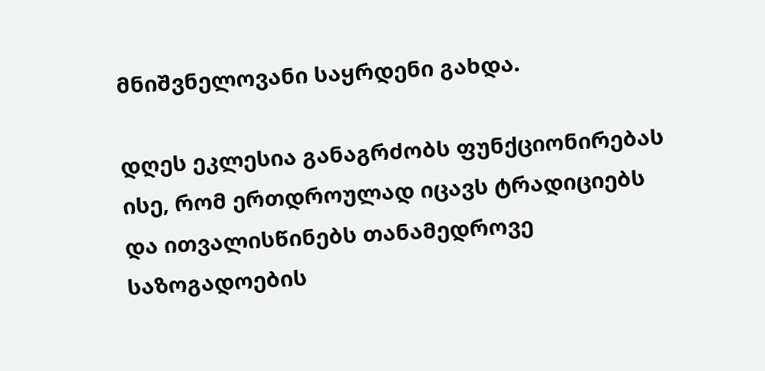მნიშვნელოვანი საყრდენი გახდა.

დღეს ეკლესია განაგრძობს ფუნქციონირებას ისე, რომ ერთდროულად იცავს ტრადიციებს და ითვალისწინებს თანამედროვე საზოგადოების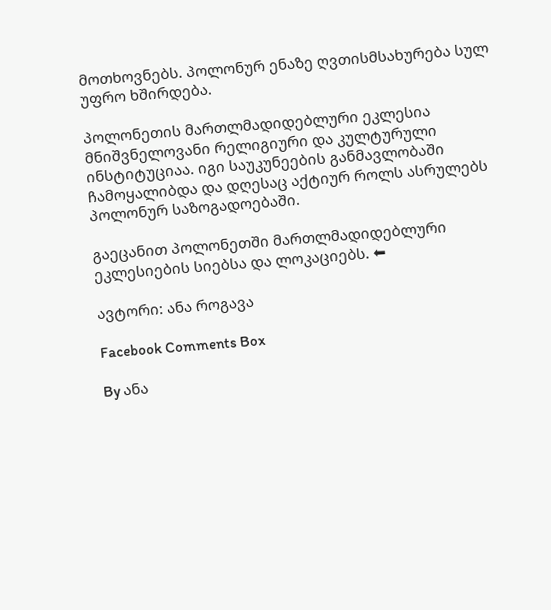მოთხოვნებს. პოლონურ ენაზე ღვთისმსახურება სულ უფრო ხშირდება.

პოლონეთის მართლმადიდებლური ეკლესია მნიშვნელოვანი რელიგიური და კულტურული ინსტიტუციაა. იგი საუკუნეების განმავლობაში ჩამოყალიბდა და დღესაც აქტიურ როლს ასრულებს პოლონურ საზოგადოებაში.

გაეცანით პოლონეთში მართლმადიდებლური ეკლესიების სიებსა და ლოკაციებს. ⬅

ავტორი: ანა როგავა

Facebook Comments Box

By ანა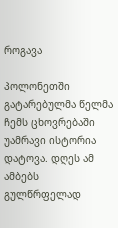როგავა

პოლონეთში გატარებულმა წელმა ჩემს ცხოვრებაში უამრავი ისტორია დატოვა. დღეს ამ ამბებს გულწრფელად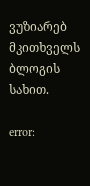ვუზიარებ მკითხველს ბლოგის სახით.

error: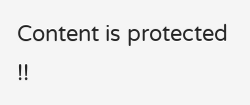Content is protected !!